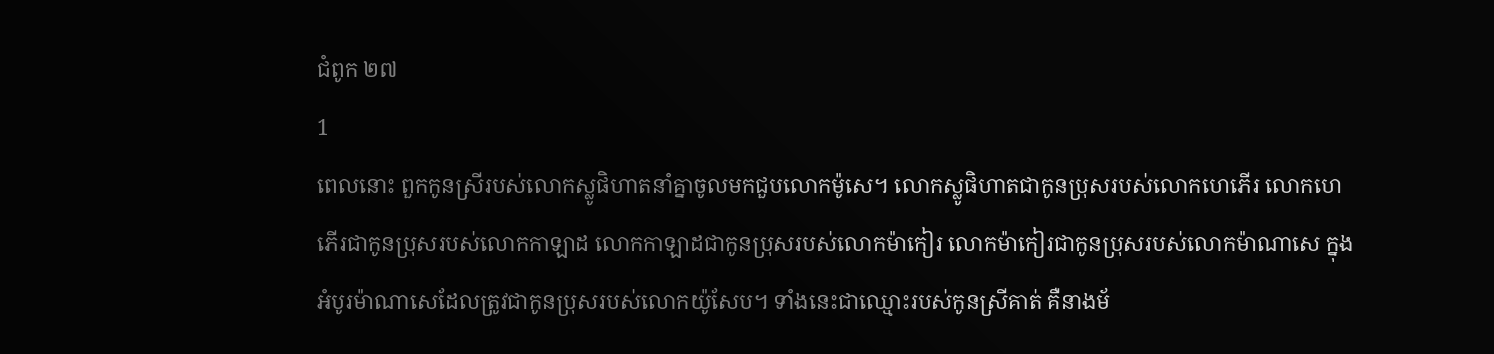ជំពូក ២៧
1
ពេលនោះ ពួកកូនស្រីរបស់លោកស្លូផិហាតនាំគ្នាចូលមកជួបលោកម៉ូសេ។ លោកស្លូផិហាតជាកូនប្រុសរបស់លោកហេភើរ លោកហេភើរជាកូនប្រុសរបស់លោកកាឡាដ លោកកាឡាដជាកូនប្រុសរបស់លោកម៉ាកៀរ លោកម៉ាកៀរជាកូនប្រុសរបស់លោកម៉ាណាសេ ក្នុងអំបូរម៉ាណាសេដែលត្រូវជាកូនប្រុសរបស់លោកយ៉ូសែប។ ទាំងនេះជាឈ្មោះរបស់កូនស្រីគាត់ គឺនាងម័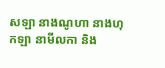សឡា នាងណូហា នាងហុកឡា នាមីលកា និង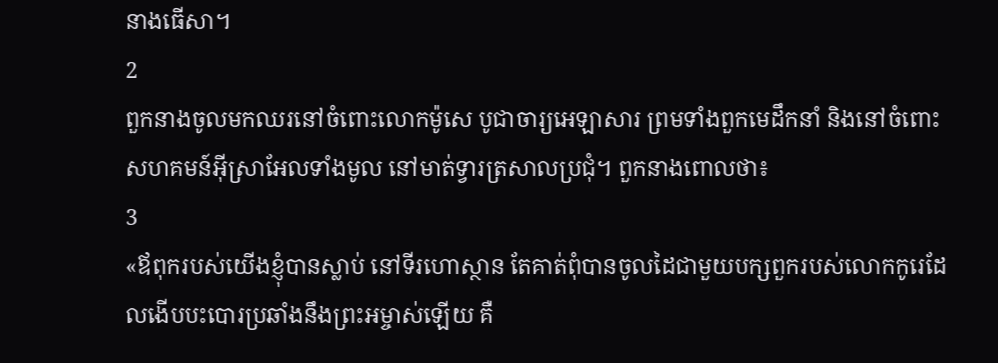នាងធើសា។
2
ពួកនាងចូលមកឈរនៅចំពោះលោកម៉ូសេ បូជាចារ្យអេឡាសារ ព្រមទាំងពួកមេដឹកនាំ និងនៅចំពោះសហគមន៍អ៊ីស្រាអែលទាំងមូល នៅមាត់ទ្វារត្រសាលប្រជុំ។ ពួកនាងពោលថា៖
3
«ឪពុករបស់យើងខ្ញុំបានស្លាប់ នៅទីរហោស្ថាន តែគាត់ពុំបានចូលដៃជាមួយបក្សពួករបស់លោកកូរេដែលងើបបះបោរប្រឆាំងនឹងព្រះអម្ចាស់ឡើយ គឺ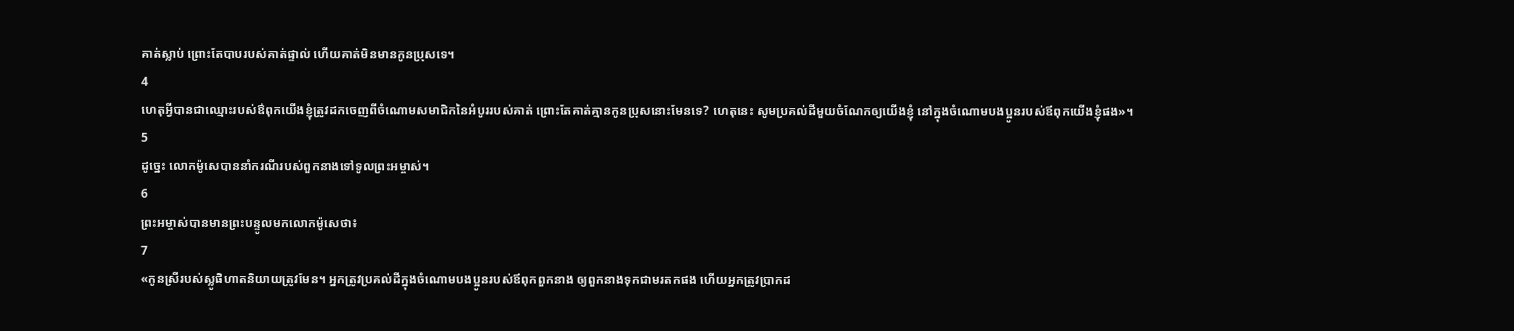គាត់ស្លាប់ ព្រោះតែបាបរបស់គាត់ផ្ទាល់ ហើយគាត់មិនមានកូនប្រុសទេ។
4
ហេតុអ្វីបានជាឈ្មោះរបស់ឳពុកយើងខ្ញុំត្រូវដកចេញពីចំណោមសមាជិកនៃអំបូររបស់គាត់ ព្រោះតែគាត់គ្មានកូនប្រុសនោះមែនទេ? ហេតុនេះ សូមប្រគល់ដីមួយចំណែកឲ្យយើងខ្ញុំ នៅក្នុងចំណោមបងប្អូនរបស់ឪពុកយើងខ្ញុំផង»។
5
ដូច្នេះ លោកម៉ូសេបាននាំករណីរបស់ពួកនាងទៅទូលព្រះអម្ចាស់។
6
ព្រះអម្ចាស់បានមានព្រះបន្ទូលមកលោកម៉ូសេថា៖
7
«កូនស្រីរបស់ស្លូផិហាតនិយាយត្រូវមែន។ អ្នកត្រូវប្រគល់ដីក្នុងចំណោមបងប្អូនរបស់ឪពុកពួកនាង ឲ្យពួកនាងទុកជាមរតកផង ហើយអ្នកត្រូវប្រាកដ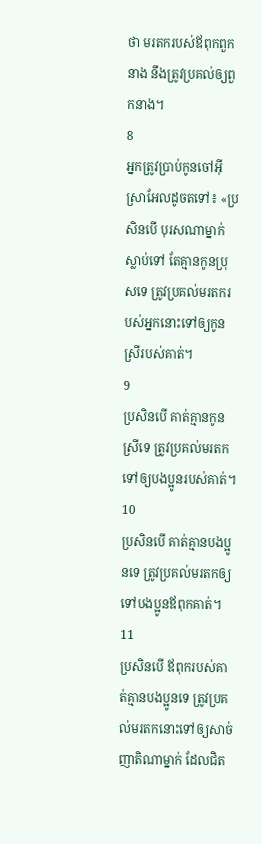ថា មរតករបស់ឪពុកពួកនាង នឹងត្រូវប្រគល់ឲ្យពួកនាង។
8
អ្នកត្រូវប្រាប់កូនចៅអ៊ីស្រាអែលដូចតទៅ៖ «ប្រសិនបើ បុរសណាម្នាក់ស្លាប់ទៅ តែគ្មានកូនប្រុសទេ ត្រូវប្រគល់មរតករបស់អ្នកនោះទៅឲ្យកូនស្រីរបស់គាត់។
9
ប្រសិនបើ គាត់គ្មានកូនស្រីទេ ត្រូវប្រគល់មរតកទៅឲ្យបងប្អូនរបស់គាត់។
10
ប្រសិនបើ គាត់គ្មានបងប្អូនទេ ត្រូវប្រគល់មរតកឲ្យទៅបងប្អូនឪពុកគាត់។
11
ប្រសិនបើ ឪពុករបស់គាត់គ្មានបងប្អូនទេ ត្រូវប្រគល់មរតកនោះទៅឲ្យសាច់ញាតិណាម្នាក់ ដែលជិត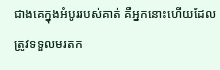ជាងគេក្នុងអំបូររបស់គាត់ គឺអ្នកនោះហើយដែលត្រូវទទួលមរតក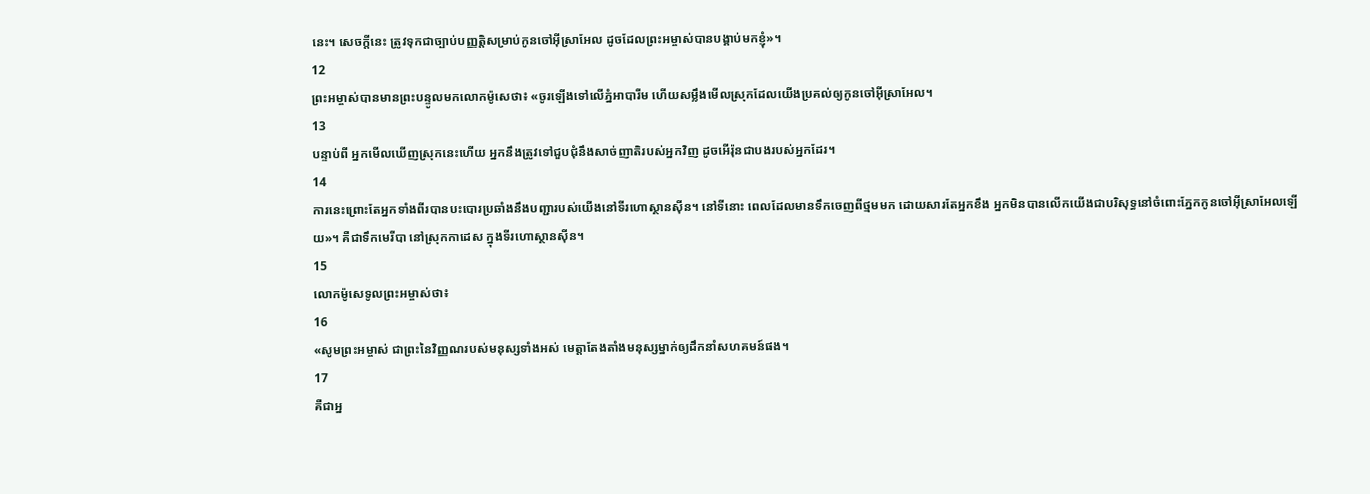នេះ។ សេចក្តីនេះ ត្រូវទុកជាច្បាប់បញ្ញត្តិសម្រាប់កូនចៅអ៊ីស្រាអែល ដូចដែលព្រះអម្ចាស់បានបង្គាប់មកខ្ញុំ»។
12
ព្រះអម្ចាស់បានមានព្រះបន្ទូលមកលោកម៉ូសេថា៖ «ចូរឡើងទៅលើភ្នំអាបារីម ហើយសម្លឹងមើលស្រុកដែលយើងប្រគល់ឲ្យកូនចៅអ៊ីស្រាអែល។
13
បន្ទាប់ពី អ្នកមើលឃើញស្រុកនេះហើយ អ្នកនឹងត្រូវទៅជួបជុំនឹងសាច់ញាតិរបស់អ្នកវិញ ដូចអើរ៉ុនជាបងរបស់អ្នកដែរ។
14
ការនេះព្រោះតែអ្នកទាំងពីរបានបះបោរប្រឆាំងនឹងបញ្ជារបស់យើងនៅទីរហោស្ថានស៊ីន។ នៅទីនោះ ពេលដែលមានទឹកចេញពីថ្មមមក ដោយសារតែអ្នកខឹង អ្នកមិនបានលើកយើងជាបរិសុទ្ធនៅចំពោះភ្នែកកូនចៅអ៊ីស្រាអែលឡើយ»។ គឺជាទឹកមេរីបា នៅស្រុកកាដេស ក្នុងទីរហោស្ថានស៊ីន។
15
លោកម៉ូសេទូលព្រះអម្ចាស់ថា៖
16
«សូមព្រះអម្ចាស់ ជាព្រះនៃវិញ្ញណរបស់មនុស្សទាំងអស់ មេត្តាតែងតាំងមនុស្សម្នាក់ឲ្យដឹកនាំសហគមន៍ផង។
17
គឺជាអ្ន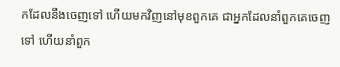កដែលនឹងចេញទៅ ហើយមកវិញនៅមុខពួកគេ ជាអ្នកដែលនាំពួកគេចេញទៅ ហើយនាំពួក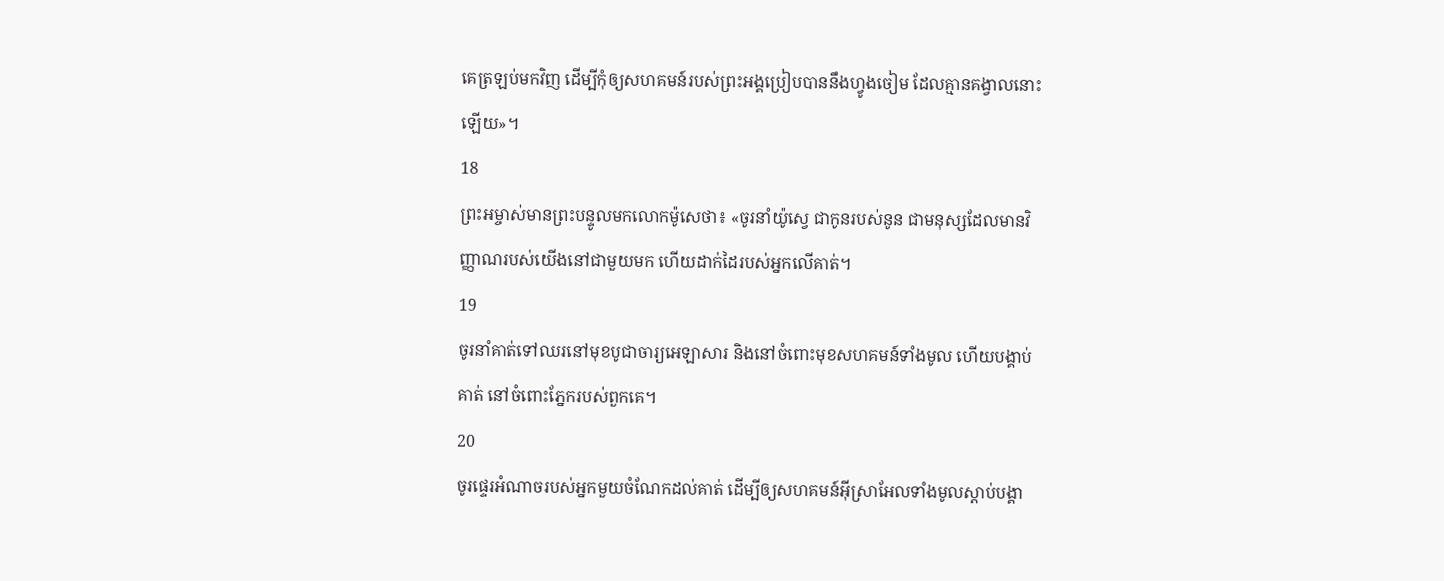គេត្រឡប់មកវិញ ដើម្បីកុំឲ្យសហគមន៍របស់ព្រះអង្គប្រៀបបាននឹងហ្វូងចៀម ដែលគ្មានគង្វាលនោះឡើយ»។
18
ព្រះអម្ចាស់មានព្រះបន្ទូលមកលោកម៉ូសេថា៖ «ចូរនាំយ៉ូស្វេ ជាកូនរបស់នូន ជាមនុស្សដែលមានវិញ្ញាណរបស់យើងនៅជាមួយមក ហើយដាក់ដៃរបស់អ្នកលើគាត់។
19
ចូរនាំគាត់ទៅឈរនៅមុខបូជាចារ្យអេឡាសារ និងនៅចំពោះមុខសហគមន៍ទាំងមូល ហើយបង្គាប់គាត់ នៅចំពោះភ្នែករបស់ពួកគេ។
20
ចូរផ្ទេរអំណាចរបស់អ្នកមួយចំណែកដល់គាត់ ដើម្បីឲ្យសហគមន៍អ៊ីស្រាអែលទាំងមូលស្ដាប់បង្គា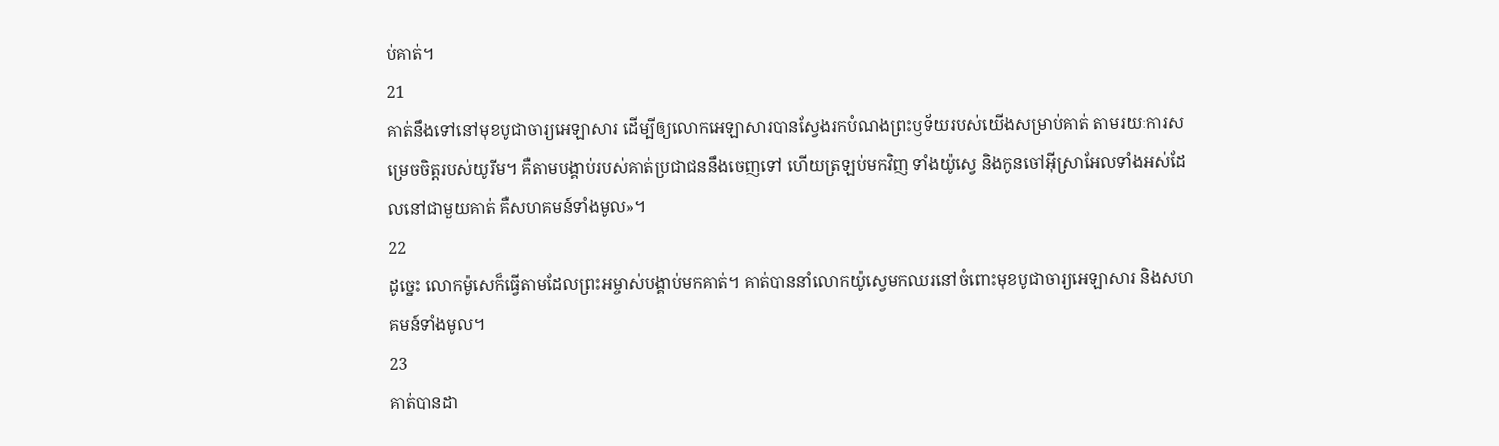ប់គាត់។
21
គាត់នឹងទៅនៅមុខបូជាចារ្យអេឡាសារ ដើម្បីឲ្យលោកអេឡាសារបានស្វែងរកបំណងព្រះឫទ័យរបស់យើងសម្រាប់គាត់ តាមរយៈការសម្រេចចិត្តរបស់យូរីម។ គឺតាមបង្គាប់របស់គាត់ប្រជាជននឹងចេញទៅ ហើយត្រឡប់មកវិញ ទាំងយ៉ូស្វេ និងកូនចៅអ៊ីស្រាអែលទាំងអស់ដែលនៅជាមួយគាត់ គឺសហគមន៍ទាំងមូល»។
22
ដូច្នេះ លោកម៉ូសេក៏ធ្វើតាមដែលព្រះអម្ចាស់បង្គាប់មកគាត់។ គាត់បាននាំលោកយ៉ូស្វេមកឈរនៅចំពោះមុខបូជាចារ្យអេឡាសារ និងសហគមន៍ទាំងមូល។
23
គាត់បានដា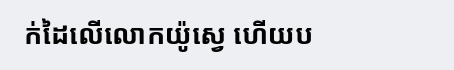ក់ដៃលើលោកយ៉ូស្វេ ហើយប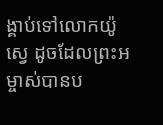ង្គាប់ទៅលោកយ៉ូស្វេ ដូចដែលព្រះអម្ចាស់បានប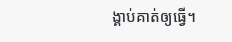ង្គាប់គាត់ឲ្យធ្វើ។